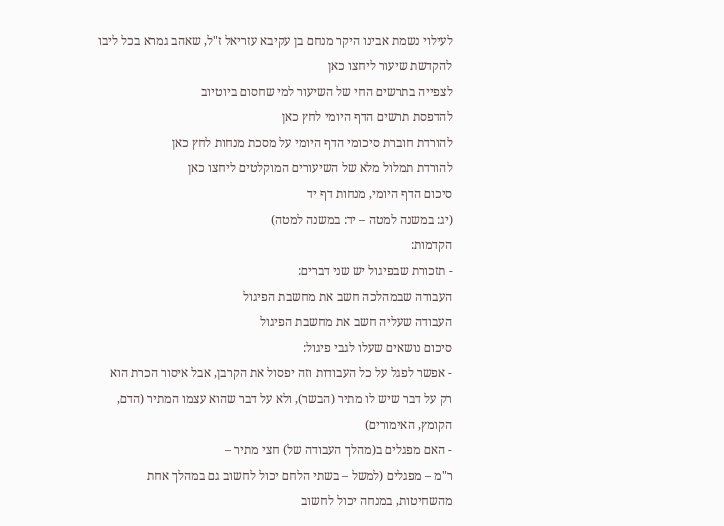לעילוי נשמת אבינו היקר מנחם בן עקיבא עזריאל ז"ל, שאהב גמרא בכל ליבו
להקדשת שיעור ליחצו כאן
לצפייה בתרשים החי של השיעור למי שחסום ביוטיוב
להדפסת תרשים הדף היומי לחץ כאן
להורדת חוברת סיכומי הדף היומי על מסכת מנחות לחץ כאן
להורדת תמלול מלא של השיעורים המוקלטים ליחצו כאן
סיכום הדף היומי, מנחות דף יד
(יג: במשנה למטה – יד: במשנה למטה)
הקדמות:
- תזכורת שבפיגול יש שני דברים:
העבודה שבמהלכה חשב את מחשבת הפיגול
העבודה שעליה חשב את מחשבת הפיגול
סיכום נושאים שעלו לגבי פיגול:
- אפשר לפגל על כל העבודות וזה יפסול את הקרבן, אבל איסור הכרת הוא רק על דבר שיש לו מתיר (הבשר), ולא על דבר שהוא עצמו המתיר (הדם, הקומץ, האימורים)
- האם מפגלים ב(מהלך העבודה של) חצי מתיר –
ר"מ – מפגלים (למשל – בשתי הלחם יכול לחשוב גם במהלך אחת מהשחיטות, במנחה יכול לחשוב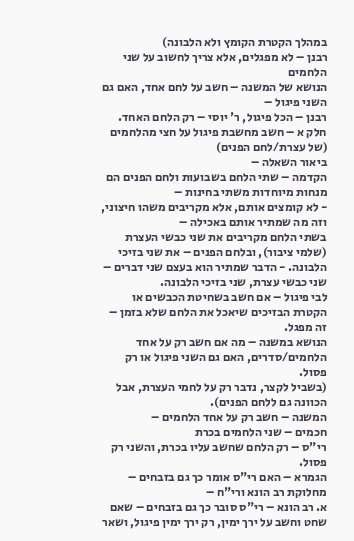במהלך הקטרת הקומץ ולא הלבונה)
רבנן – לא מפגלים, אלא צריך לחשוב על שני הלחמים
הנושא של המשנה – חשב על לחם אחד, האם גם השני פיגול –
רבנן – הכל פיגול, ר' יוסי – רק הלחם האחד.
חלק א – חשב מחשבת פיגול על חצי מהלחמים (של עצרת/לחם הפנים)
ביאור השאלה –
הקדמה – שתי הלחם בשבועות ולחם הפנים הם מנחות מיוחדות משתי בחינות –
- לא קומצים אותם, אלא מקריבים משהו חיצוני, וזה מה שמתיר אותם באכילה –
בשתי הלחם מקריבים את שני כבשי העצרת (שלמי ציבור), ובלחם הפנים – את שני בזיכי הלבונה. - הדבר שמתיר הוא בעצם שני דברים – שני כבשי עצרת, שני בזיכי הלבונה.
לבי פיגול – אם חשב בשחיטת הכבשים או הקטרת הבזיכים שיאכל את הלחם שלא בזמן – זה מפגל.
הנושא במשנה – מה אם חשב רק על אחד הלחמים/סדרים, האם גם השני פיגול או רק פסול.
(בשביל לקצר, נדבר רק על לחמי העצרת, אבל הכוונה גם ללחם הפנים).
המשנה – חשב רק על אחד הלחמים –
חכמים – שני הלחמים בכרת
רי"ס – רק הלחם שחשב עליו בכרת, והשני רק פסול.
הגמרא – האם רי"ס אומר כך גם בזבחים – מחלוקת רב הונא ורי"ח –
א. רב הונא – רי"ס סובר כך גם בזבחים – שאם שחט וחשב על ירך ימין, רק ירך ימין פיגול, ושאר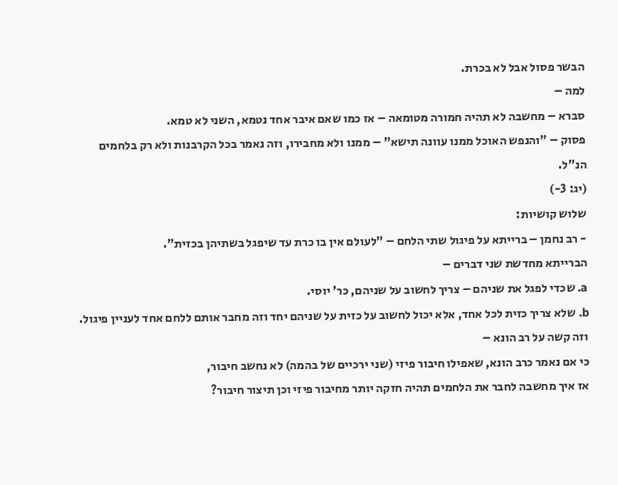הבשר פסול אבל לא בכרת.
למה –
סברא – מחשבה לא תהיה חמורה מטומאה – אז כמו שאם איבר אחד נטמא, השני לא טמא.
פסוק – "והנפש האוכל ממנו עוונה תישא" – ממנו ולא מחבירו, וזה נאמר בכל הקרבנות ולא רק בלחמים הנ"ל.
(יג: 3-)
שלוש קושיות:
- רב נחמן – ברייתא על פיגול שתי הלחם – "לעולם אין בו כרת עד שיפגל בשתיהן בכזית".
הברייתא מחדשת שני דברים –
a. שכדי לפגל את שניהם – צריך לחשוב על שניהם, כר' יוסי.
b. שלא צריך כזית לכל אחד, אלא יכול לחשוב על כזית על שניהם יחד וזה מחבר אותם ללחם אחד לעניין פיגול.
וזה קשה על רב הונא –
כי אם נאמר כרב הונא, שאפילו חיבור פיזי (שני ירכיים של בהמה) לא נחשב חיבור,
אז איך מחשבה לחבר את הלחמים תהיה חזקה יותר מחיבור פיזי וכן תיצור חיבור?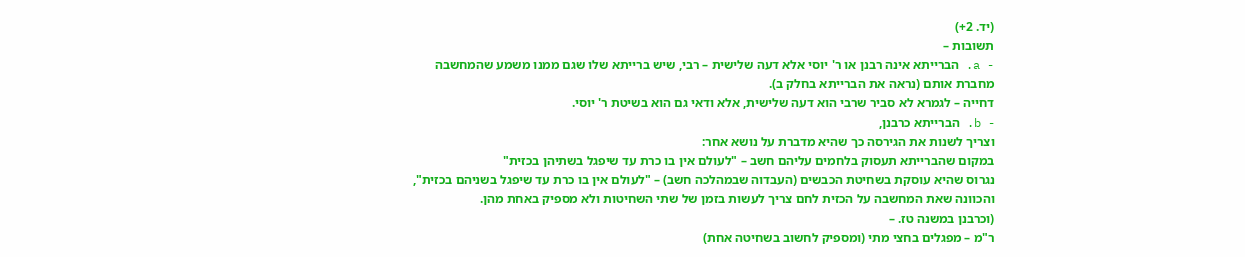(יד. 2+)
תשובות –
- a. הברייתא אינה רבנן או ר' יוסי אלא דעה שלישית – רבי, שיש ברייתא שלו שגם ממנו משמע שהמחשבה מחברת אותם (נראה את הברייתא בחלק ב).
דחייה – לגמרא לא סביר שרבי הוא דעה שלישית, אלא ודאי גם הוא בשיטת ר' יוסי.
- b. הברייתא כרבנן,
וצריך לשנות את הגירסה כך שהיא מדברת על נושא אחר:
במקום שהברייתא תעסוק בלחמים עליהם חשב – "לעולם אין בו כרת עד שיפגל בשתיהן בכזית"
נגרוס שהיא עוסקת בשחיטת הכבשים (העבדוה שבמהלכה חשב) – "לעולם אין בו כרת עד שיפגל בשניהם בכזית",
והכוונה שאת המחשבה על הכזית לחם צריך לעשות בזמן של שתי השחיטות ולא מספיק באחת מהן.
(וכרבנן במשנה טז. –
ר"מ – מפגלים בחצי מתי (ומספיק לחשוב בשחיטה אחת)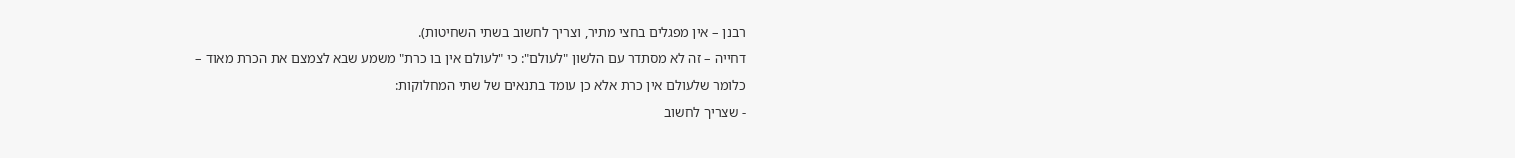רבנן – אין מפגלים בחצי מתיר, וצריך לחשוב בשתי השחיטות).
דחייה – זה לא מסתדר עם הלשון "לעולם": כי "לעולם אין בו כרת" משמע שבא לצמצם את הכרת מאוד –
כלומר שלעולם אין כרת אלא כן עומד בתנאים של שתי המחלוקות:
- שצריך לחשוב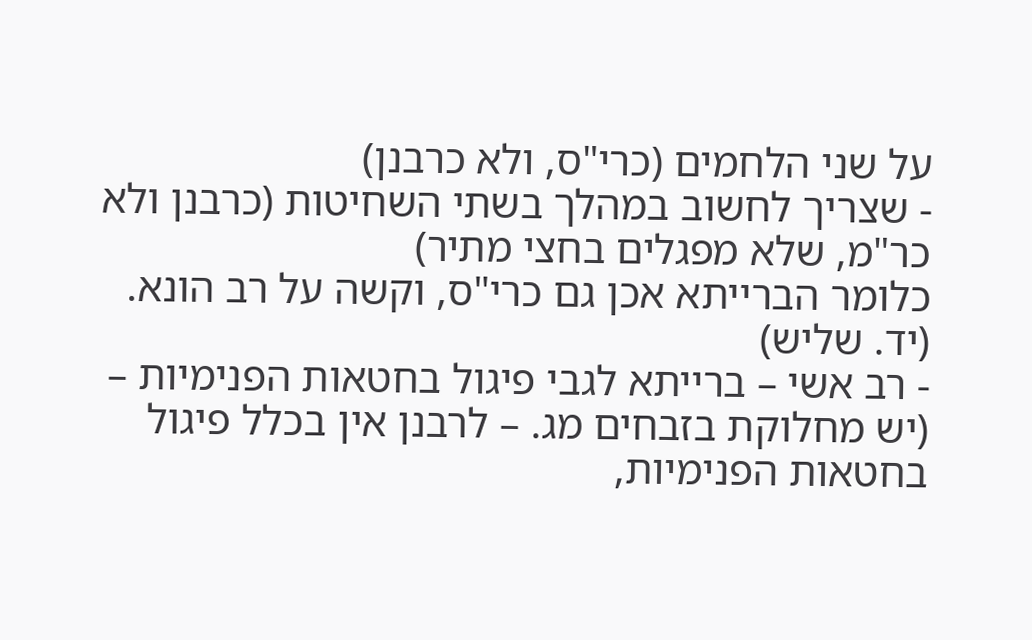על שני הלחמים (כרי"ס, ולא כרבנן)
- שצריך לחשוב במהלך בשתי השחיטות (כרבנן ולא כר"מ, שלא מפגלים בחצי מתיר)
כלומר הברייתא אכן גם כרי"ס, וקשה על רב הונא.
(יד. שליש)
- רב אשי – ברייתא לגבי פיגול בחטאות הפנימיות –
(יש מחלוקת בזבחים מג. – לרבנן אין בכלל פיגול בחטאות הפנימיות,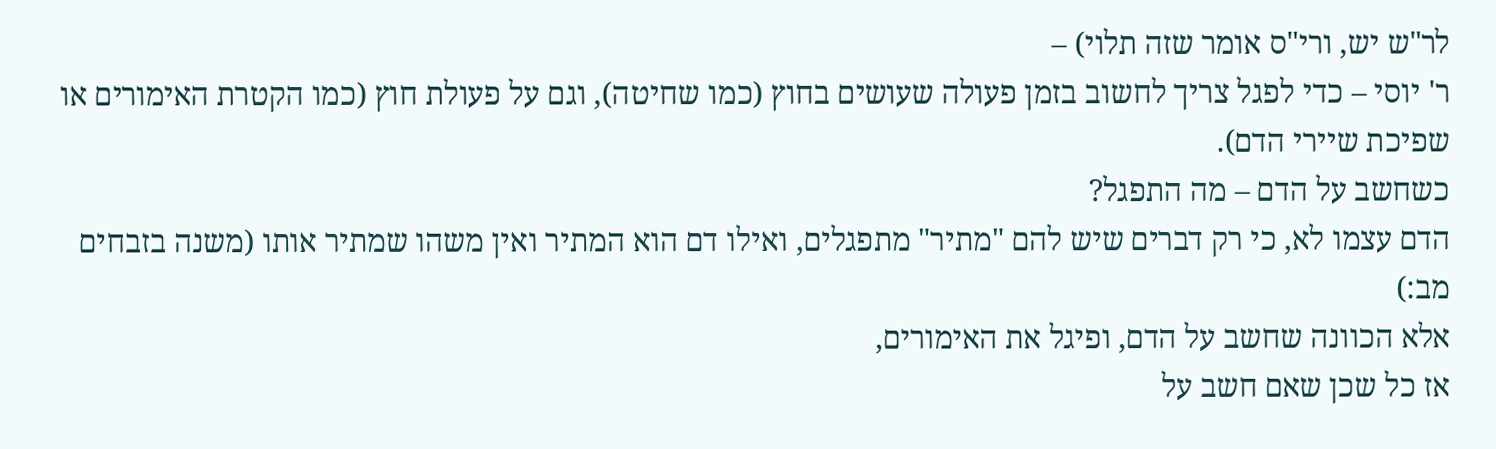לר"ש יש, ורי"ס אומר שזה תלוי) –
ר' יוסי – כדי לפגל צריך לחשוב בזמן פעולה שעושים בחוץ (כמו שחיטה), וגם על פעולת חוץ (כמו הקטרת האימורים או שפיכת שיירי הדם).
כשחשב על הדם – מה התפגל?
הדם עצמו לא, כי רק דברים שיש להם "מתיר" מתפגלים, ואילו דם הוא המתיר ואין משהו שמתיר אותו (משנה בזבחים מב:)
אלא הכוונה שחשב על הדם, ופיגל את האימורים,
אז כל שכן שאם חשב על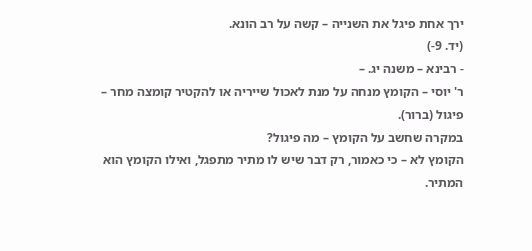ירך אחת פיגל את השנייה – קשה על רב הונא.
(יד. 9-)
- רבינא – משנה יג. –
ר' יוסי – הקומץ מנחה על מנת לאכול שייריה או להקטיר קומצה מחר – פיגול (ברור).
במקרה שחשב על הקומץ – מה פיגול?
הקומץ לא – כי כאמור, רק דבר שיש לו מתיר מתפגל, ואילו הקומץ הוא המתיר.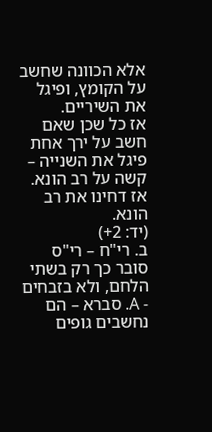אלא הכוונה שחשב על הקומץ, ופיגל את השיריים.
אז כל שכן שאם חשב על ירך אחת פיגל את השנייה – קשה על רב הונא.
אז דחינו את רב הונא.
(יד: 2+)
ב. רי"ח – רי"ס סובר כך רק בשתי הלחם, ולא בזבחים
- A. סברא – הם נחשבים גופים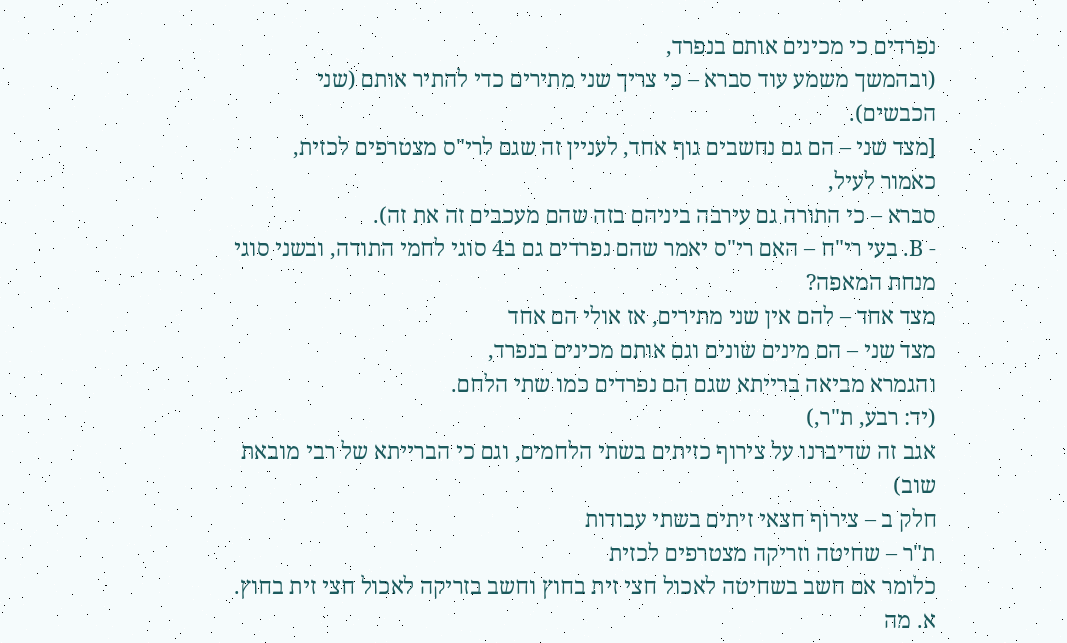נפרדים כי מכינים אותם בנפרד,
(ובהמשך משמע עוד סברא – כי צריך שני מתירים כדי להתיר אותם (שני הכבשים).
[מצד שני – הם גם נחשבים גוף אחד, לעניין זה שגם לרי"ס מצטרפים לכזית, כאמור לעיל,
סברא – כי התורה גם עירבה ביניהם בזה שהם מעכבים זה את זה).
- B. בעי רי"ח – האם רי"ס יאמר שהם נפרדים גם ב4 סוגי לחמי התודה, ובשני סוגי מנחת המאפה?
מצד אחד – להם אין שני מתירים, אז אולי הם אחד
מצד שני – הם מינים שונים וגם אותם מכינים בנפרד,
והגמרא מביאה ברייתא שגם הם נפרדים כמו שתי הלחם.
(יד: רבע, ת"ר,)
אגב זה שדיברנו על צירוף כזיתים בשתי הלחמים, וגם כי הברייתא של רבי מובאת שוב)
חלק ב – צירוף חצאי זיתים בשתי עבודות
ת"ר – שחיטה וזריקה מצטרפים לכזית
כלומר אם חשב בשחיטה לאכול חצי זית בחוץ וחשב בזריקה לאכול חצי זית בחוץ.
א. מה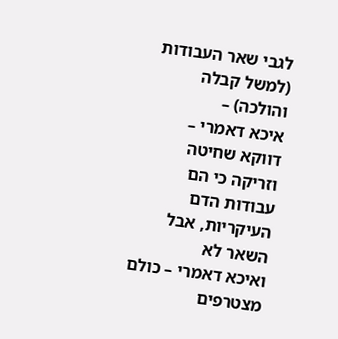לגבי שאר העבודות (למשל קבלה והולכה) –
איכא דאמרי – דווקא שחיטה וזריקה כי הם עבודות הדם העיקריות, אבל השאר לא
ואיכא דאמרי – כולם מצטרפים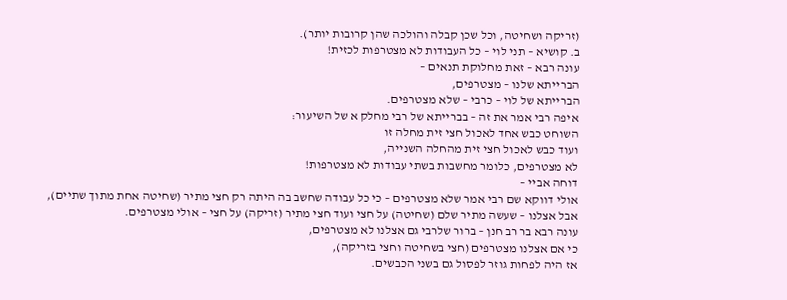(זריקה ושחיטה, וכל שכן קבלה והולכה שהן קרובות יותר).
ב. קושיא – תני לוי – כל העבודות לא מצטרפות לכזית!
עונה רבא – זאת מחלוקת תנאים –
הברייתא שלנו – מצטרפים,
הברייתא של לוי – כרבי – שלא מצטרפים.
איפה רבי אמר את זה – בברייתא של רבי מחלק א של השיעור:
השוחט כבש אחד לאכול חצי זית מחלה זו
ועוד כבש לאכול חצי זית מהחלה השנייה,
לא מצטרפים, כלומר מחשבות בשתי עבודות לא מצטרפות!
דוחה אביי –
אולי דווקא שם רבי אמר שלא מצטרפים – כי כל עבודה שחשב בה היתה רק חצי מתיר (שחיטה אחת מתוך שתיים),
אבל אצלנו – שעשה מתיר שלם (שחיטה) על חצי ועוד חצי מתיר (זריקה) על חצי – אולי מצטרפים.
עונה רבא בר רב חנן – ברור שלרבי גם אצלנו לא מצטרפים,
כי אם אצלנו מצטרפים (חצי בשחיטה וחצי בזריקה),
אז היה לפחות גוזר לפסול גם בשני הכבשים.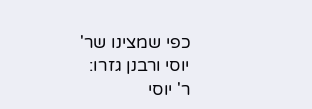כפי שמצינו שר' יוסי ורבנן גזרו:
ר' יוסי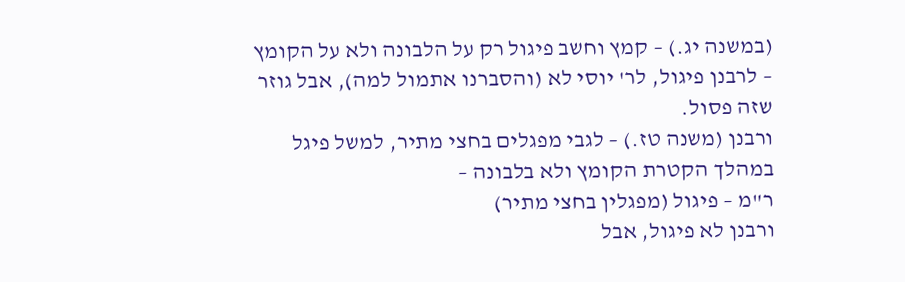(במשנה יג.) – קמץ וחשב פיגול רק על הלבונה ולא על הקומץ – לרבנן פיגול, לר' יוסי לא (והסברנו אתמול למה), אבל גוזר שזה פסול.
ורבנן (משנה טז.) – לגבי מפגלים בחצי מתיר, למשל פיגל במהלך הקטרת הקומץ ולא בלבונה –
ר"מ – פיגול (מפגלין בחצי מתיר)
ורבנן לא פיגול, אבל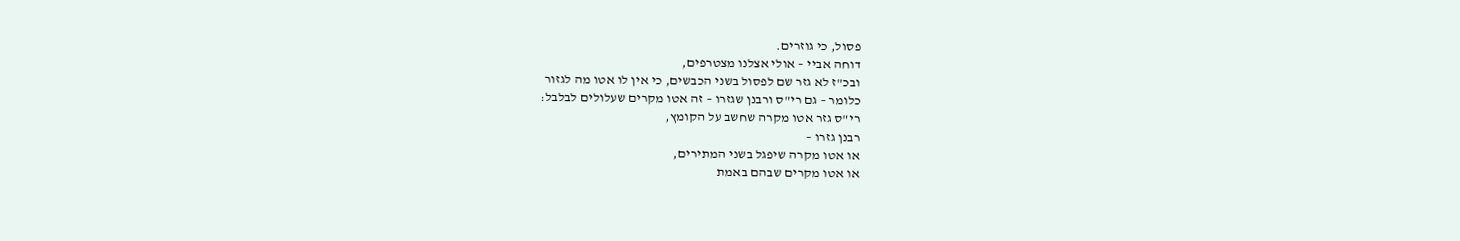פסול, כי גוזרים.
דוחה אביי – אולי אצלנו מצטרפים,
ובכ"ז לא גזר שם לפסול בשני הכבשים, כי אין לו אטו מה לגזור
כלומר – גם רי"ס ורבנן שגזרו – זה אטו מקרים שעלולים לבלבל:
רי"ס גזר אטו מקרה שחשב על הקומץ,
רבנן גזרו –
או אטו מקרה שיפגל בשני המתירים,
או אטו מקרים שבהם באמת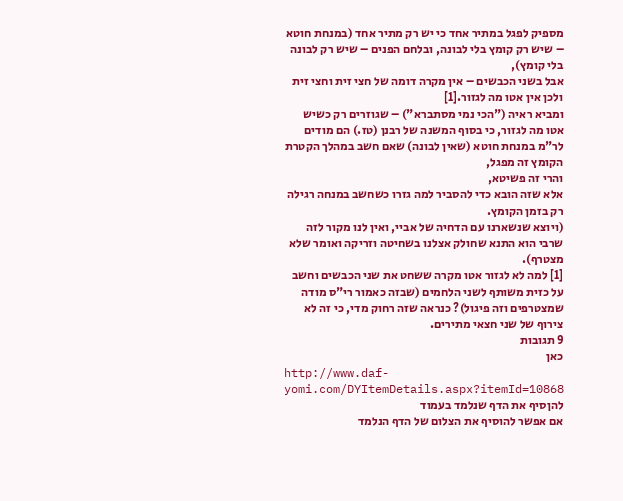מספיק לפגל במתיר אחד כי יש רק מתיר אחד (במנחת חוטא – שיש רק קומץ בלי לבונה, ובלחם הפנים – שיש רק לבונה בלי קומץ),
אבל בשני הכבשים – אין מקרה דומה של חצי זית וחצי זית ולכן אין אטו מה לגזור.[1]
ומביא ראיה ("הכי נמי מסתברא") – שגוזרים רק כשיש אטו מה לגזור, כי בסוף המשנה של רבנן (טז.) הם מודים לר"מ במנחת חוטא (שאין לבונה) שאם חשב במהלך הקטרת הקומץ זה מפגל,
והרי זה פשיטא,
אלא שזה הובא כדי להסביר למה גזרו כשחשב במנחה רגילה רק בזמן הקומץ.
(ויוצא שנשארנו עם הדחיה של אביי, ואין לנו מקור לזה שרבי הוא התנא שחולק אצלנו בשחיטה וזריקה ואומר שלא מצטרף).
[1] למה לא לגזור אטו מקרה ששחט את שני הכבשים וחשב על כזית משותף לשני הלחמים (שבזה כאמור רי"ס מודה שמצטרפים וזה פיגול)? כנראה שזה רחוק מדי, כי זה לא צירוף של שני חצאי מתירים.
9 תגובות
כאן
http://www.daf-yomi.com/DYItemDetails.aspx?itemId=10868
להןסיף את הדף שנלמד בעמוד
אם אפשר להוסיף את הצלום של הדף הנלמד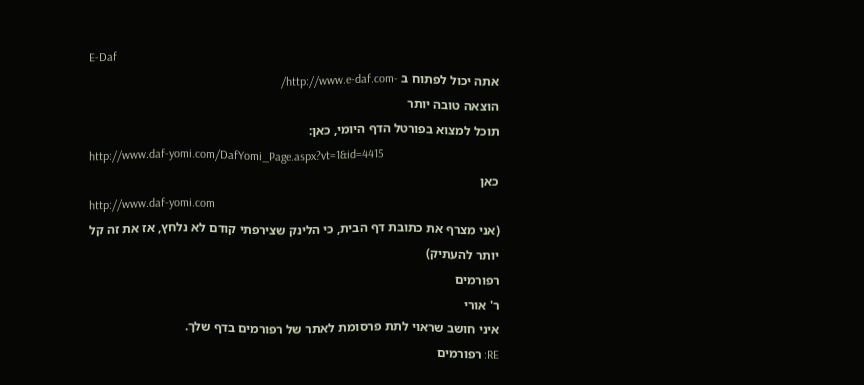E-Daf
אתה יכול לפתוח ב -http://www.e-daf.com/
הוצאה טובה יותר
תוכל למצוא בפורטל הדף היומי, כאן:
http://www.daf-yomi.com/DafYomi_Page.aspx?vt=1&id=4415
כאן
http://www.daf-yomi.com
(אני מצרף את כתובת דף הבית, כי הלינק שצירפתי קודם לא נלחץ, אז את זה קל יותר להעתיק)
רפורמים
ר' אורי
איני חושב שראוי לתת פרסומת לאתר של רפורמים בדף שלך.
RE: רפורמים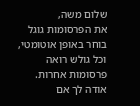שלום משה,
את הפרסומות גוגל בוחר באופן אוטומטי, וכל גולש רואה פרסומות אחרות. אודה לך אם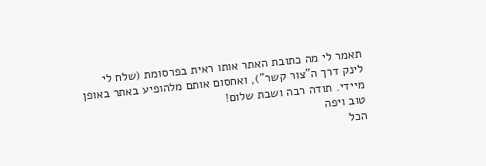תאמר לי מה כתובת האתר אותו ראית בפרסומת (שלח לי לינק דרך ה"צור קשר"), ואחסום אותם מלהופיע באתר באופן מיידי. תודה רבה ושבת שלום!
טוב ויפה
הכל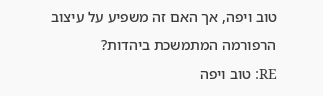טוב ויפה, אך האם זה משפיע על עיצוב הרפורמה המתמשכת ביהדות?
RE: טוב ויפה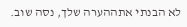לא הבנתי אתההערה שלך, נסה שוב.